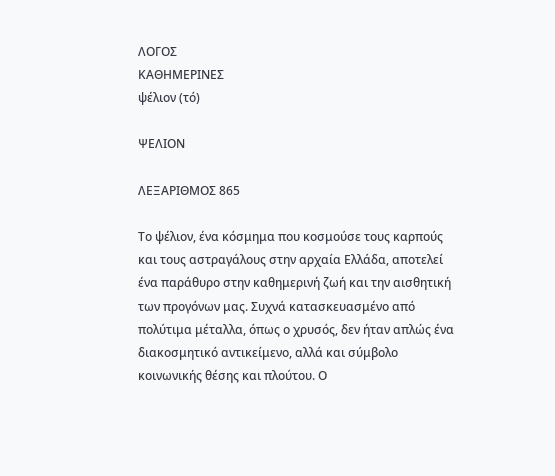ΛΟΓΟΣ
ΚΑΘΗΜΕΡΙΝΕΣ
ψέλιον (τό)

ΨΕΛΙΟΝ

ΛΕΞΑΡΙΘΜΟΣ 865

Το ψέλιον, ένα κόσμημα που κοσμούσε τους καρπούς και τους αστραγάλους στην αρχαία Ελλάδα, αποτελεί ένα παράθυρο στην καθημερινή ζωή και την αισθητική των προγόνων μας. Συχνά κατασκευασμένο από πολύτιμα μέταλλα, όπως ο χρυσός, δεν ήταν απλώς ένα διακοσμητικό αντικείμενο, αλλά και σύμβολο κοινωνικής θέσης και πλούτου. Ο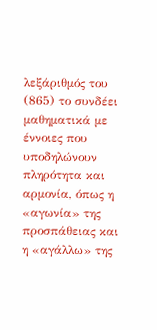λεξάριθμός του (865) το συνδέει μαθηματικά με έννοιες που υποδηλώνουν πληρότητα και αρμονία, όπως η «αγωνία» της προσπάθειας και η «αγάλλω» της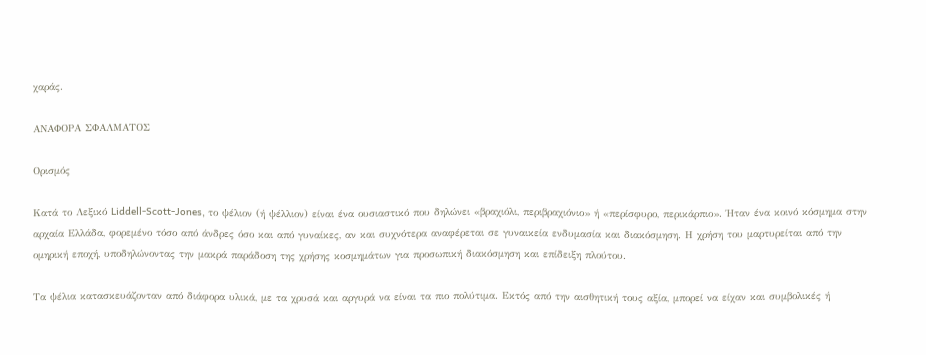χαράς.

ΑΝΑΦΟΡΑ ΣΦΑΛΜΑΤΟΣ

Ορισμός

Κατά το Λεξικό Liddell-Scott-Jones, το ψέλιον (ή ψέλλιον) είναι ένα ουσιαστικό που δηλώνει «βραχιόλι, περιβραχιόνιο» ή «περίσφυρο, περικάρπιο». Ήταν ένα κοινό κόσμημα στην αρχαία Ελλάδα, φορεμένο τόσο από άνδρες όσο και από γυναίκες, αν και συχνότερα αναφέρεται σε γυναικεία ενδυμασία και διακόσμηση. Η χρήση του μαρτυρείται από την ομηρική εποχή, υποδηλώνοντας την μακρά παράδοση της χρήσης κοσμημάτων για προσωπική διακόσμηση και επίδειξη πλούτου.

Τα ψέλια κατασκευάζονταν από διάφορα υλικά, με τα χρυσά και αργυρά να είναι τα πιο πολύτιμα. Εκτός από την αισθητική τους αξία, μπορεί να είχαν και συμβολικές ή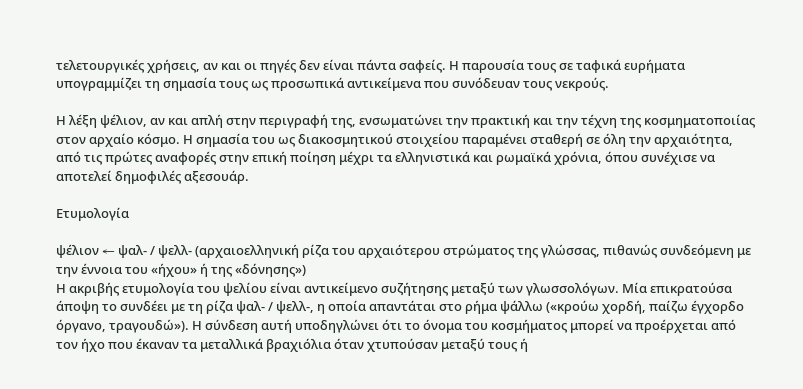τελετουργικές χρήσεις, αν και οι πηγές δεν είναι πάντα σαφείς. Η παρουσία τους σε ταφικά ευρήματα υπογραμμίζει τη σημασία τους ως προσωπικά αντικείμενα που συνόδευαν τους νεκρούς.

Η λέξη ψέλιον, αν και απλή στην περιγραφή της, ενσωματώνει την πρακτική και την τέχνη της κοσμηματοποιίας στον αρχαίο κόσμο. Η σημασία του ως διακοσμητικού στοιχείου παραμένει σταθερή σε όλη την αρχαιότητα, από τις πρώτες αναφορές στην επική ποίηση μέχρι τα ελληνιστικά και ρωμαϊκά χρόνια, όπου συνέχισε να αποτελεί δημοφιλές αξεσουάρ.

Ετυμολογία

ψέλιον ← ψαλ- / ψελλ- (αρχαιοελληνική ρίζα του αρχαιότερου στρώματος της γλώσσας, πιθανώς συνδεόμενη με την έννοια του «ήχου» ή της «δόνησης»)
Η ακριβής ετυμολογία του ψελίου είναι αντικείμενο συζήτησης μεταξύ των γλωσσολόγων. Μία επικρατούσα άποψη το συνδέει με τη ρίζα ψαλ- / ψελλ-, η οποία απαντάται στο ρήμα ψάλλω («κρούω χορδή, παίζω έγχορδο όργανο, τραγουδώ»). Η σύνδεση αυτή υποδηγλώνει ότι το όνομα του κοσμήματος μπορεί να προέρχεται από τον ήχο που έκαναν τα μεταλλικά βραχιόλια όταν χτυπούσαν μεταξύ τους ή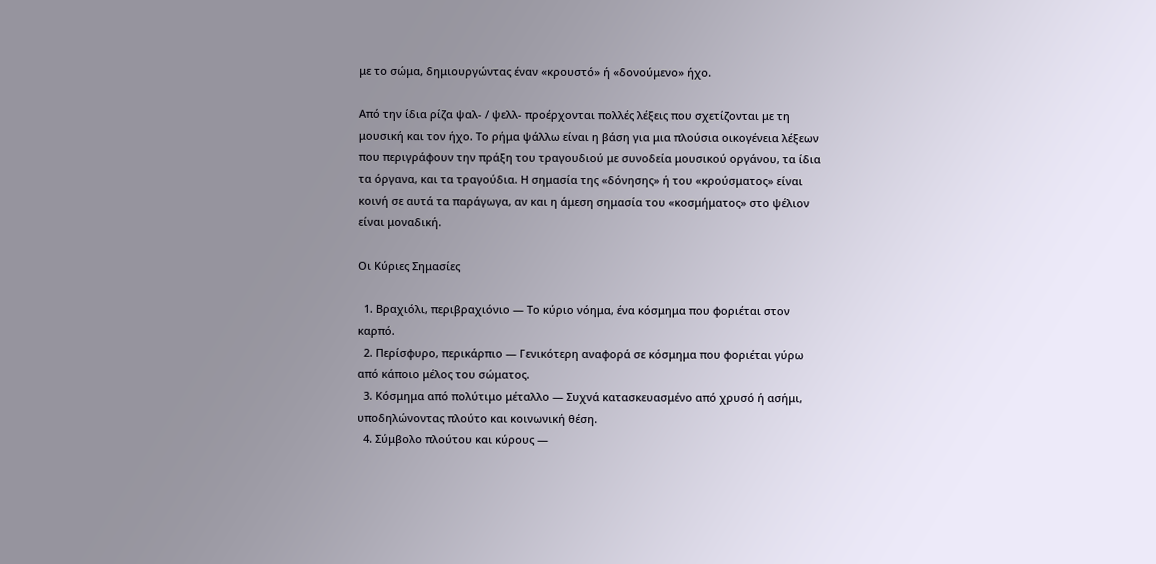με το σώμα, δημιουργώντας έναν «κρουστό» ή «δονούμενο» ήχο.

Από την ίδια ρίζα ψαλ- / ψελλ- προέρχονται πολλές λέξεις που σχετίζονται με τη μουσική και τον ήχο. Το ρήμα ψάλλω είναι η βάση για μια πλούσια οικογένεια λέξεων που περιγράφουν την πράξη του τραγουδιού με συνοδεία μουσικού οργάνου, τα ίδια τα όργανα, και τα τραγούδια. Η σημασία της «δόνησης» ή του «κρούσματος» είναι κοινή σε αυτά τα παράγωγα, αν και η άμεση σημασία του «κοσμήματος» στο ψέλιον είναι μοναδική.

Οι Κύριες Σημασίες

  1. Βραχιόλι, περιβραχιόνιο — Το κύριο νόημα, ένα κόσμημα που φοριέται στον καρπό.
  2. Περίσφυρο, περικάρπιο — Γενικότερη αναφορά σε κόσμημα που φοριέται γύρω από κάποιο μέλος του σώματος.
  3. Κόσμημα από πολύτιμο μέταλλο — Συχνά κατασκευασμένο από χρυσό ή ασήμι, υποδηλώνοντας πλούτο και κοινωνική θέση.
  4. Σύμβολο πλούτου και κύρους —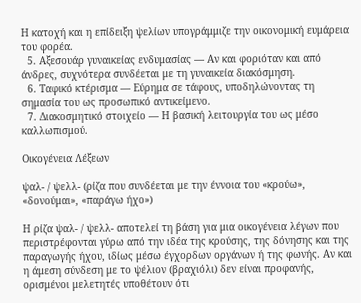Η κατοχή και η επίδειξη ψελίων υπογράμμιζε την οικονομική ευμάρεια του φορέα.
  5. Αξεσουάρ γυναικείας ενδυμασίας — Αν και φοριόταν και από άνδρες, συχνότερα συνδέεται με τη γυναικεία διακόσμηση.
  6. Ταφικό κτέρισμα — Εύρημα σε τάφους, υποδηλώνοντας τη σημασία του ως προσωπικό αντικείμενο.
  7. Διακοσμητικό στοιχείο — Η βασική λειτουργία του ως μέσο καλλωπισμού.

Οικογένεια Λέξεων

ψαλ- / ψελλ- (ρίζα που συνδέεται με την έννοια του «κρούω», «δονούμαι», «παράγω ήχο»)

Η ρίζα ψαλ- / ψελλ- αποτελεί τη βάση για μια οικογένεια λέγων που περιστρέφονται γύρω από την ιδέα της κρούσης, της δόνησης και της παραγωγής ήχου, ιδίως μέσω έγχορδων οργάνων ή της φωνής. Αν και η άμεση σύνδεση με το ψέλιον (βραχιόλι) δεν είναι προφανής, ορισμένοι μελετητές υποθέτουν ότι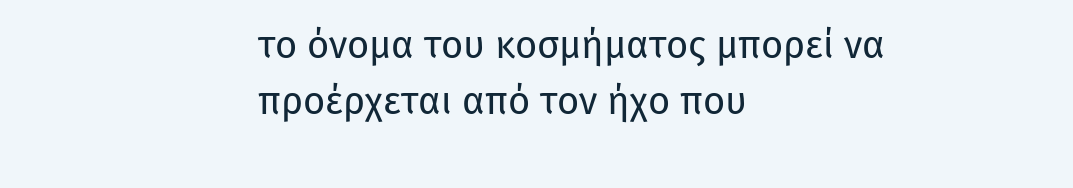το όνομα του κοσμήματος μπορεί να προέρχεται από τον ήχο που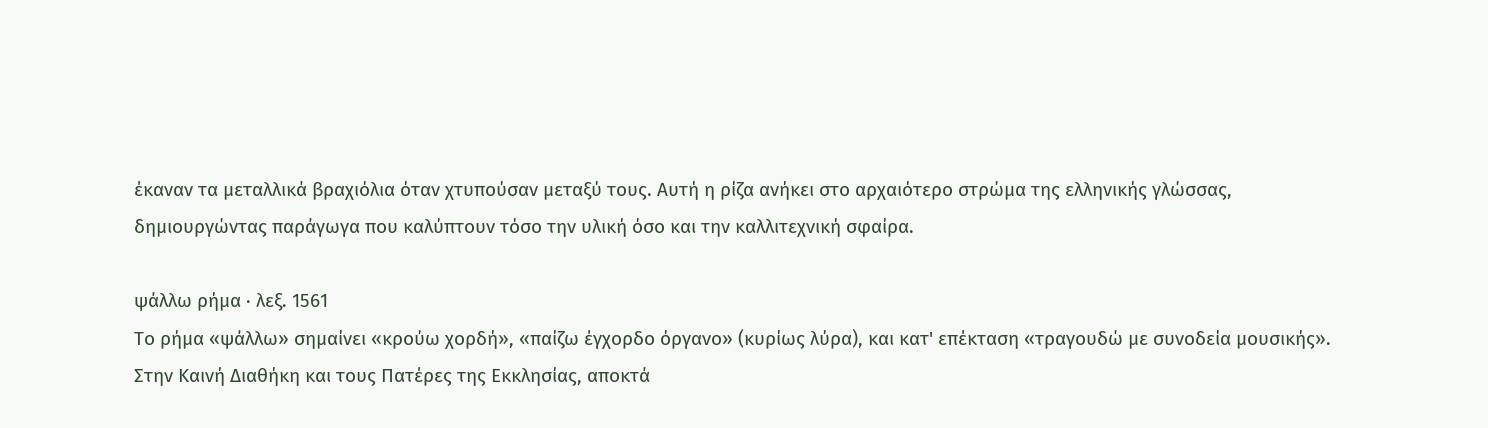έκαναν τα μεταλλικά βραχιόλια όταν χτυπούσαν μεταξύ τους. Αυτή η ρίζα ανήκει στο αρχαιότερο στρώμα της ελληνικής γλώσσας, δημιουργώντας παράγωγα που καλύπτουν τόσο την υλική όσο και την καλλιτεχνική σφαίρα.

ψάλλω ρήμα · λεξ. 1561
Το ρήμα «ψάλλω» σημαίνει «κρούω χορδή», «παίζω έγχορδο όργανο» (κυρίως λύρα), και κατ' επέκταση «τραγουδώ με συνοδεία μουσικής». Στην Καινή Διαθήκη και τους Πατέρες της Εκκλησίας, αποκτά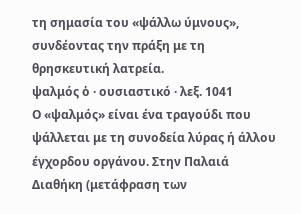τη σημασία του «ψάλλω ύμνους», συνδέοντας την πράξη με τη θρησκευτική λατρεία.
ψαλμός ὁ · ουσιαστικό · λεξ. 1041
Ο «ψαλμός» είναι ένα τραγούδι που ψάλλεται με τη συνοδεία λύρας ή άλλου έγχορδου οργάνου. Στην Παλαιά Διαθήκη (μετάφραση των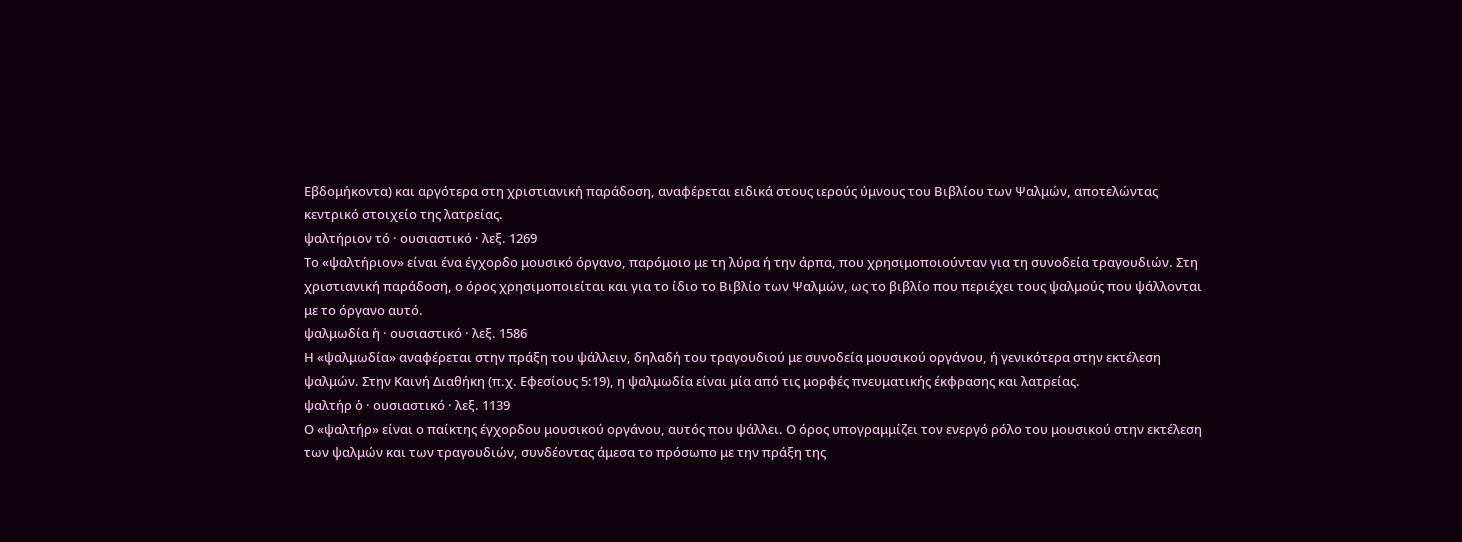Εβδομήκοντα) και αργότερα στη χριστιανική παράδοση, αναφέρεται ειδικά στους ιερούς ύμνους του Βιβλίου των Ψαλμών, αποτελώντας κεντρικό στοιχείο της λατρείας.
ψαλτήριον τό · ουσιαστικό · λεξ. 1269
Το «ψαλτήριον» είναι ένα έγχορδο μουσικό όργανο, παρόμοιο με τη λύρα ή την άρπα, που χρησιμοποιούνταν για τη συνοδεία τραγουδιών. Στη χριστιανική παράδοση, ο όρος χρησιμοποιείται και για το ίδιο το Βιβλίο των Ψαλμών, ως το βιβλίο που περιέχει τους ψαλμούς που ψάλλονται με το όργανο αυτό.
ψαλμωδία ἡ · ουσιαστικό · λεξ. 1586
Η «ψαλμωδία» αναφέρεται στην πράξη του ψάλλειν, δηλαδή του τραγουδιού με συνοδεία μουσικού οργάνου, ή γενικότερα στην εκτέλεση ψαλμών. Στην Καινή Διαθήκη (π.χ. Εφεσίους 5:19), η ψαλμωδία είναι μία από τις μορφές πνευματικής έκφρασης και λατρείας.
ψαλτήρ ὁ · ουσιαστικό · λεξ. 1139
Ο «ψαλτήρ» είναι ο παίκτης έγχορδου μουσικού οργάνου, αυτός που ψάλλει. Ο όρος υπογραμμίζει τον ενεργό ρόλο του μουσικού στην εκτέλεση των ψαλμών και των τραγουδιών, συνδέοντας άμεσα το πρόσωπο με την πράξη της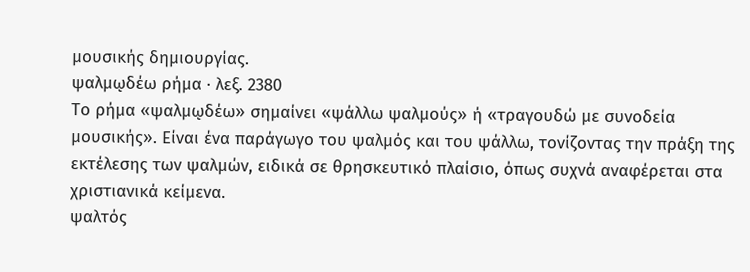μουσικής δημιουργίας.
ψαλμῳδέω ρήμα · λεξ. 2380
Το ρήμα «ψαλμῳδέω» σημαίνει «ψάλλω ψαλμούς» ή «τραγουδώ με συνοδεία μουσικής». Είναι ένα παράγωγο του ψαλμός και του ψάλλω, τονίζοντας την πράξη της εκτέλεσης των ψαλμών, ειδικά σε θρησκευτικό πλαίσιο, όπως συχνά αναφέρεται στα χριστιανικά κείμενα.
ψαλτός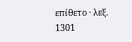επίθετο · λεξ. 1301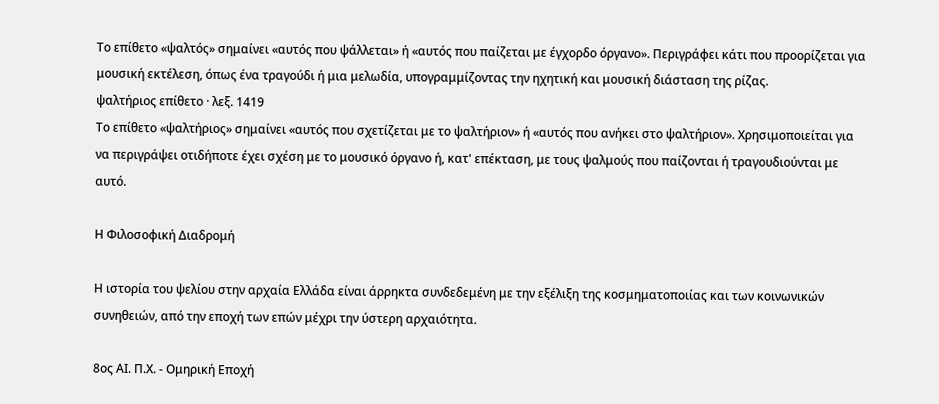Το επίθετο «ψαλτός» σημαίνει «αυτός που ψάλλεται» ή «αυτός που παίζεται με έγχορδο όργανο». Περιγράφει κάτι που προορίζεται για μουσική εκτέλεση, όπως ένα τραγούδι ή μια μελωδία, υπογραμμίζοντας την ηχητική και μουσική διάσταση της ρίζας.
ψαλτήριος επίθετο · λεξ. 1419
Το επίθετο «ψαλτήριος» σημαίνει «αυτός που σχετίζεται με το ψαλτήριον» ή «αυτός που ανήκει στο ψαλτήριον». Χρησιμοποιείται για να περιγράψει οτιδήποτε έχει σχέση με το μουσικό όργανο ή, κατ' επέκταση, με τους ψαλμούς που παίζονται ή τραγουδιούνται με αυτό.

Η Φιλοσοφική Διαδρομή

Η ιστορία του ψελίου στην αρχαία Ελλάδα είναι άρρηκτα συνδεδεμένη με την εξέλιξη της κοσμηματοποιίας και των κοινωνικών συνηθειών, από την εποχή των επών μέχρι την ύστερη αρχαιότητα.

8ος ΑΙ. Π.Χ. - Ομηρική Εποχή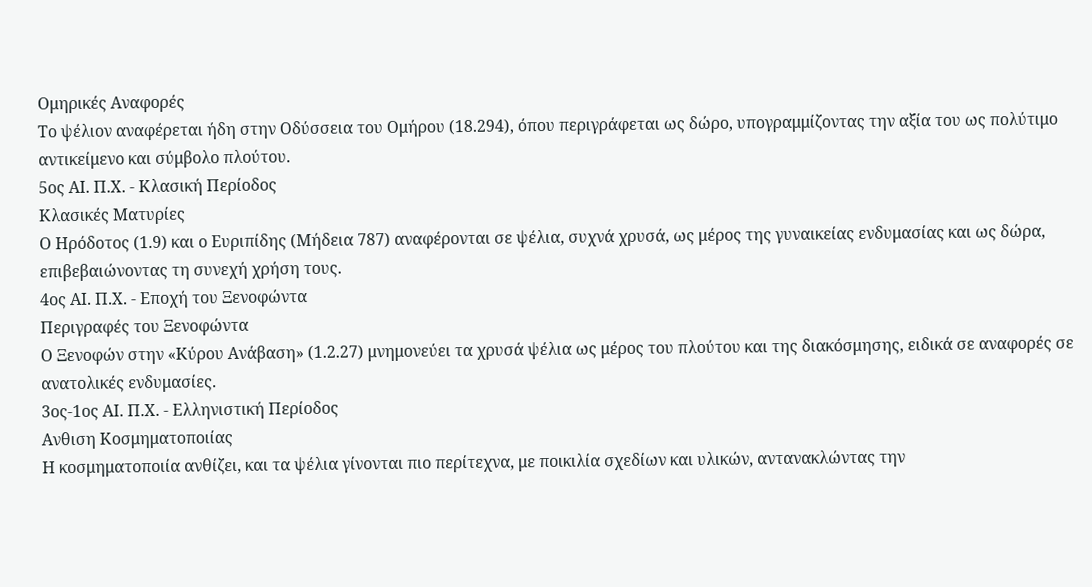Ομηρικές Αναφορές
Το ψέλιον αναφέρεται ήδη στην Οδύσσεια του Ομήρου (18.294), όπου περιγράφεται ως δώρο, υπογραμμίζοντας την αξία του ως πολύτιμο αντικείμενο και σύμβολο πλούτου.
5ος ΑΙ. Π.Χ. - Κλασική Περίοδος
Κλασικές Ματυρίες
Ο Ηρόδοτος (1.9) και ο Ευριπίδης (Μήδεια 787) αναφέρονται σε ψέλια, συχνά χρυσά, ως μέρος της γυναικείας ενδυμασίας και ως δώρα, επιβεβαιώνοντας τη συνεχή χρήση τους.
4ος ΑΙ. Π.Χ. - Εποχή του Ξενοφώντα
Περιγραφές του Ξενοφώντα
Ο Ξενοφών στην «Κύρου Ανάβαση» (1.2.27) μνημονεύει τα χρυσά ψέλια ως μέρος του πλούτου και της διακόσμησης, ειδικά σε αναφορές σε ανατολικές ενδυμασίες.
3ος-1ος ΑΙ. Π.Χ. - Ελληνιστική Περίοδος
Ανθιση Κοσμηματοποιίας
Η κοσμηματοποιία ανθίζει, και τα ψέλια γίνονται πιο περίτεχνα, με ποικιλία σχεδίων και υλικών, αντανακλώντας την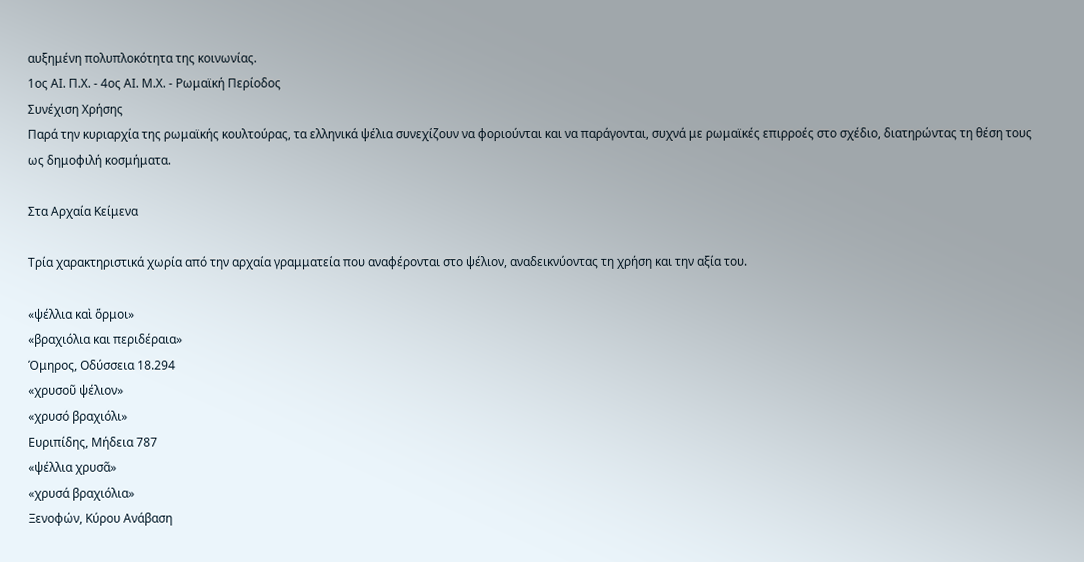αυξημένη πολυπλοκότητα της κοινωνίας.
1ος ΑΙ. Π.Χ. - 4ος ΑΙ. Μ.Χ. - Ρωμαϊκή Περίοδος
Συνέχιση Χρήσης
Παρά την κυριαρχία της ρωμαϊκής κουλτούρας, τα ελληνικά ψέλια συνεχίζουν να φοριούνται και να παράγονται, συχνά με ρωμαϊκές επιρροές στο σχέδιο, διατηρώντας τη θέση τους ως δημοφιλή κοσμήματα.

Στα Αρχαία Κείμενα

Τρία χαρακτηριστικά χωρία από την αρχαία γραμματεία που αναφέρονται στο ψέλιον, αναδεικνύοντας τη χρήση και την αξία του.

«ψέλλια καὶ ὅρμοι»
«βραχιόλια και περιδέραια»
Όμηρος, Οδύσσεια 18.294
«χρυσοῦ ψέλιον»
«χρυσό βραχιόλι»
Ευριπίδης, Μήδεια 787
«ψέλλια χρυσᾶ»
«χρυσά βραχιόλια»
Ξενοφών, Κύρου Ανάβαση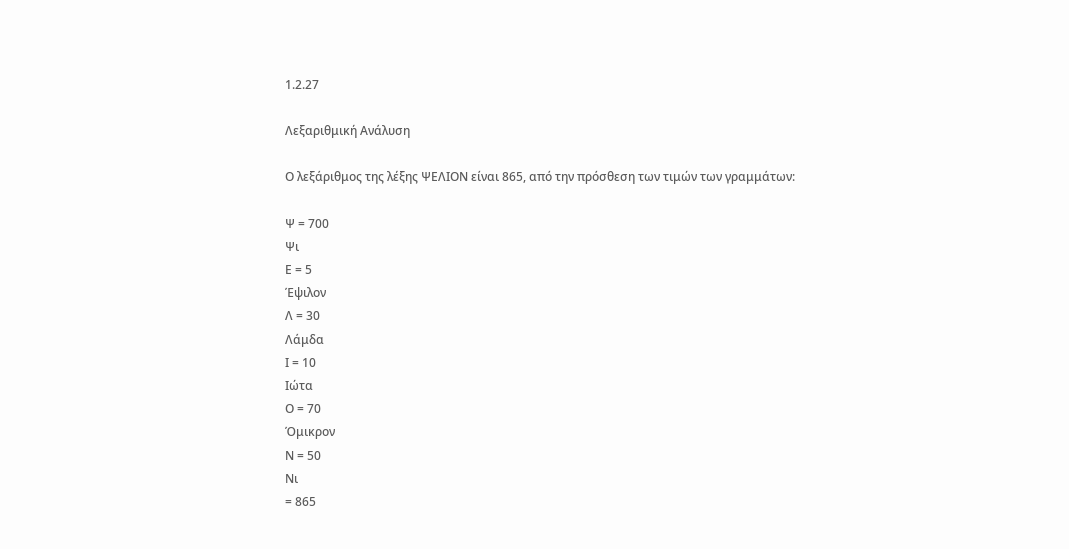1.2.27

Λεξαριθμική Ανάλυση

Ο λεξάριθμος της λέξης ΨΕΛΙΟΝ είναι 865, από την πρόσθεση των τιμών των γραμμάτων:

Ψ = 700
Ψι
Ε = 5
Έψιλον
Λ = 30
Λάμδα
Ι = 10
Ιώτα
Ο = 70
Όμικρον
Ν = 50
Νι
= 865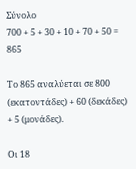Σύνολο
700 + 5 + 30 + 10 + 70 + 50 = 865

Το 865 αναλύεται σε 800 (εκατοντάδες) + 60 (δεκάδες) + 5 (μονάδες).

Οι 18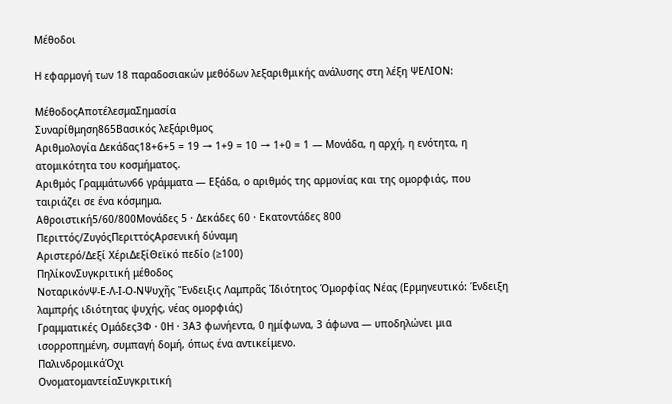Μέθοδοι

Η εφαρμογή των 18 παραδοσιακών μεθόδων λεξαριθμικής ανάλυσης στη λέξη ΨΕΛΙΟΝ:

ΜέθοδοςΑποτέλεσμαΣημασία
Συναρίθμηση865Βασικός λεξάριθμος
Αριθμολογία Δεκάδας18+6+5 = 19 → 1+9 = 10 → 1+0 = 1 — Μονάδα, η αρχή, η ενότητα, η ατομικότητα του κοσμήματος.
Αριθμός Γραμμάτων66 γράμματα — Εξάδα, ο αριθμός της αρμονίας και της ομορφιάς, που ταιριάζει σε ένα κόσμημα.
Αθροιστική5/60/800Μονάδες 5 · Δεκάδες 60 · Εκατοντάδες 800
Περιττός/ΖυγόςΠεριττόςΑρσενική δύναμη
Αριστερό/Δεξί ΧέριΔεξίΘεϊκό πεδίο (≥100)
ΠηλίκονΣυγκριτική μέθοδος
ΝοταρικόνΨ-Ε-Λ-Ι-Ο-ΝΨυχῆς Ἔνδειξις Λαμπρᾶς Ἰδιότητος Ὁμορφίας Νέας (Ερμηνευτικό: Ένδειξη λαμπρής ιδιότητας ψυχής, νέας ομορφιάς)
Γραμματικές Ομάδες3Φ · 0Η · 3Α3 φωνήεντα, 0 ημίφωνα, 3 άφωνα — υποδηλώνει μια ισορροπημένη, συμπαγή δομή, όπως ένα αντικείμενο.
ΠαλινδρομικάΌχι
ΟνοματομαντείαΣυγκριτική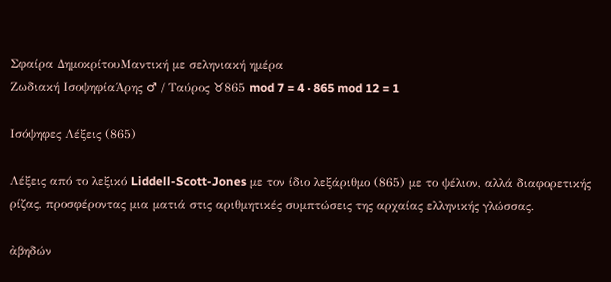Σφαίρα ΔημοκρίτουΜαντική με σεληνιακή ημέρα
Ζωδιακή ΙσοψηφίαΆρης ♂ / Ταύρος ♉865 mod 7 = 4 · 865 mod 12 = 1

Ισόψηφες Λέξεις (865)

Λέξεις από το λεξικό Liddell-Scott-Jones με τον ίδιο λεξάριθμο (865) με το ψέλιον, αλλά διαφορετικής ρίζας, προσφέροντας μια ματιά στις αριθμητικές συμπτώσεις της αρχαίας ελληνικής γλώσσας.

ἀβηδών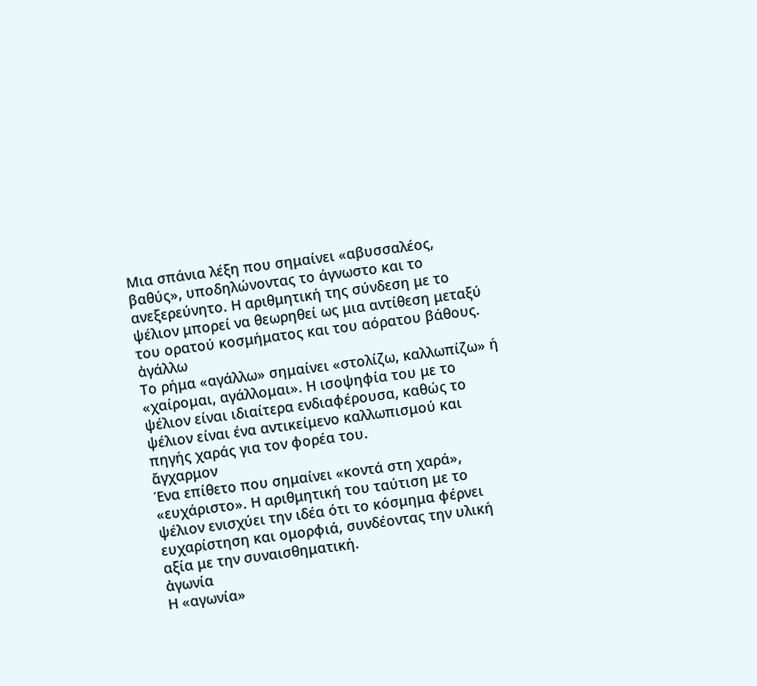Μια σπάνια λέξη που σημαίνει «αβυσσαλέος, βαθύς», υποδηλώνοντας το άγνωστο και το ανεξερεύνητο. Η αριθμητική της σύνδεση με το ψέλιον μπορεί να θεωρηθεί ως μια αντίθεση μεταξύ του ορατού κοσμήματος και του αόρατου βάθους.
ἀγάλλω
Το ρήμα «αγάλλω» σημαίνει «στολίζω, καλλωπίζω» ή «χαίρομαι, αγάλλομαι». Η ισοψηφία του με το ψέλιον είναι ιδιαίτερα ενδιαφέρουσα, καθώς το ψέλιον είναι ένα αντικείμενο καλλωπισμού και πηγής χαράς για τον φορέα του.
ἄγχαρμον
Ένα επίθετο που σημαίνει «κοντά στη χαρά», «ευχάριστο». Η αριθμητική του ταύτιση με το ψέλιον ενισχύει την ιδέα ότι το κόσμημα φέρνει ευχαρίστηση και ομορφιά, συνδέοντας την υλική αξία με την συναισθηματική.
ἀγωνία
Η «αγωνία»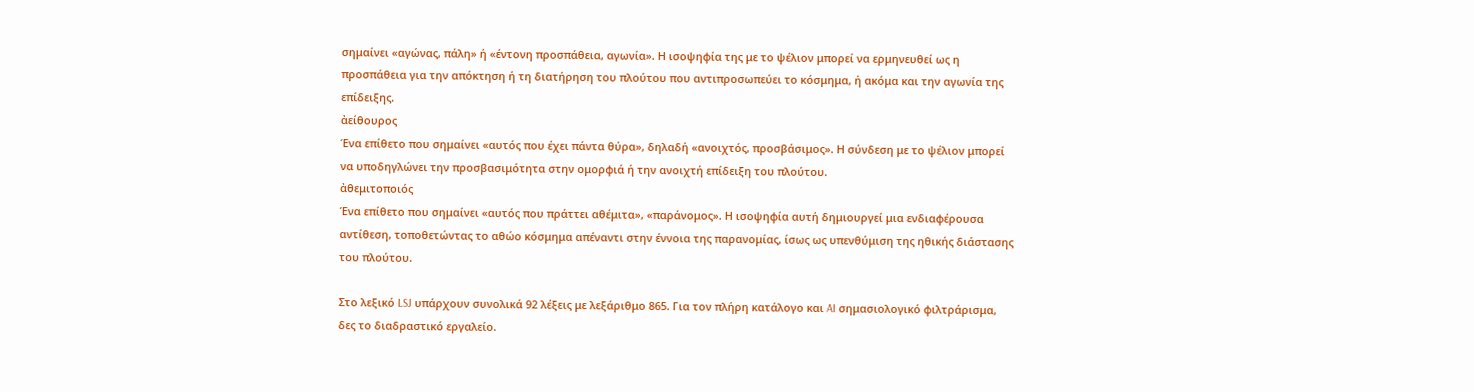σημαίνει «αγώνας, πάλη» ή «έντονη προσπάθεια, αγωνία». Η ισοψηφία της με το ψέλιον μπορεί να ερμηνευθεί ως η προσπάθεια για την απόκτηση ή τη διατήρηση του πλούτου που αντιπροσωπεύει το κόσμημα, ή ακόμα και την αγωνία της επίδειξης.
ἀείθουρος
Ένα επίθετο που σημαίνει «αυτός που έχει πάντα θύρα», δηλαδή «ανοιχτός, προσβάσιμος». Η σύνδεση με το ψέλιον μπορεί να υποδηγλώνει την προσβασιμότητα στην ομορφιά ή την ανοιχτή επίδειξη του πλούτου.
ἀθεμιτοποιός
Ένα επίθετο που σημαίνει «αυτός που πράττει αθέμιτα», «παράνομος». Η ισοψηφία αυτή δημιουργεί μια ενδιαφέρουσα αντίθεση, τοποθετώντας το αθώο κόσμημα απέναντι στην έννοια της παρανομίας, ίσως ως υπενθύμιση της ηθικής διάστασης του πλούτου.

Στο λεξικό LSJ υπάρχουν συνολικά 92 λέξεις με λεξάριθμο 865. Για τον πλήρη κατάλογο και AI σημασιολογικό φιλτράρισμα, δες το διαδραστικό εργαλείο.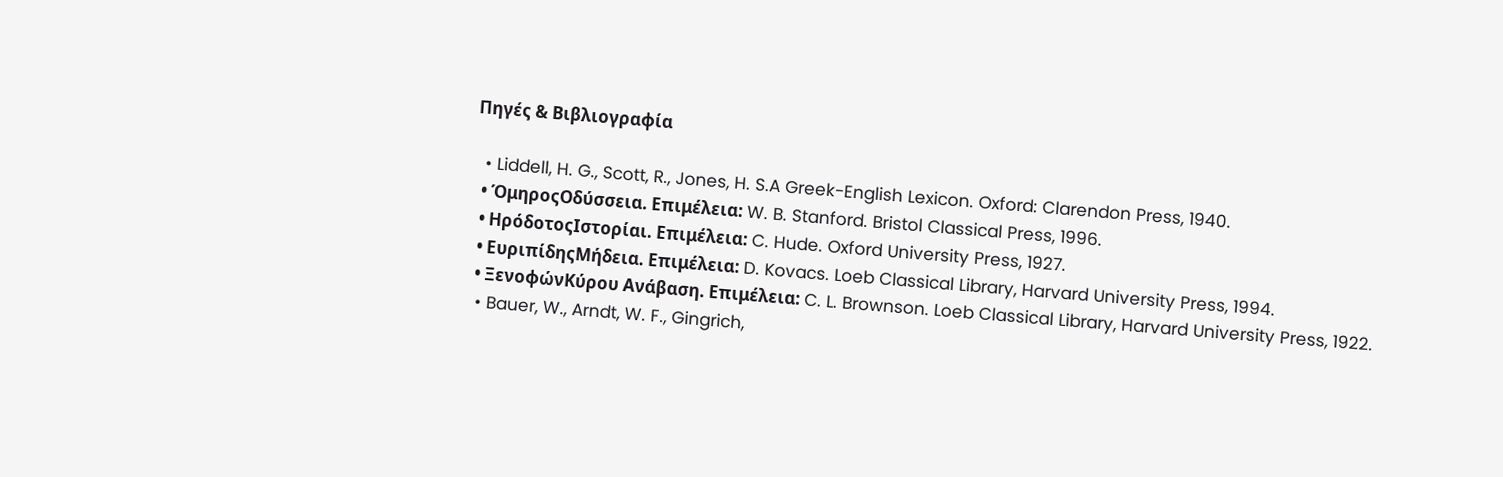Πηγές & Βιβλιογραφία

  • Liddell, H. G., Scott, R., Jones, H. S.A Greek-English Lexicon. Oxford: Clarendon Press, 1940.
  • ΌμηροςΟδύσσεια. Επιμέλεια: W. B. Stanford. Bristol Classical Press, 1996.
  • ΗρόδοτοςΙστορίαι. Επιμέλεια: C. Hude. Oxford University Press, 1927.
  • ΕυριπίδηςΜήδεια. Επιμέλεια: D. Kovacs. Loeb Classical Library, Harvard University Press, 1994.
  • ΞενοφώνΚύρου Ανάβαση. Επιμέλεια: C. L. Brownson. Loeb Classical Library, Harvard University Press, 1922.
  • Bauer, W., Arndt, W. F., Gingrich,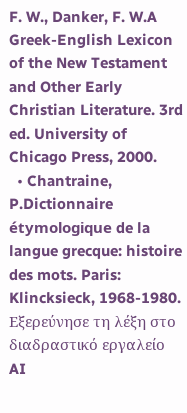F. W., Danker, F. W.A Greek-English Lexicon of the New Testament and Other Early Christian Literature. 3rd ed. University of Chicago Press, 2000.
  • Chantraine, P.Dictionnaire étymologique de la langue grecque: histoire des mots. Paris: Klincksieck, 1968-1980.
Εξερεύνησε τη λέξη στο διαδραστικό εργαλείο
AI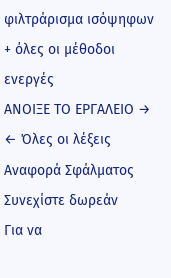φιλτράρισμα ισόψηφων + όλες οι μέθοδοι ενεργές
ΑΝΟΙΞΕ ΤΟ ΕΡΓΑΛΕΙΟ →
← Όλες οι λέξεις
Αναφορά Σφάλματος
Συνεχίστε δωρεάν
Για να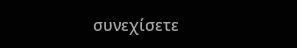συνεχίσετε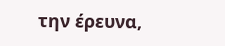την έρευνα,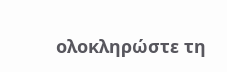ολοκληρώστε τη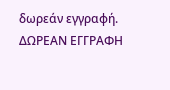δωρεάν εγγραφή.
ΔΩΡΕΑΝ ΕΓΓΡΑΦΗ